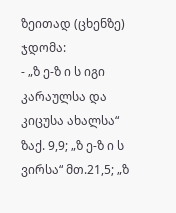ზეითად (ცხენზე) ჯდომა:
- „ზ ე-ზ ი ს იგი კარაულსა და კიცუსა ახალსა“ ზაქ. 9,9; „ზ ე-ზ ი ს ვირსა“ მთ.21,5; „ზ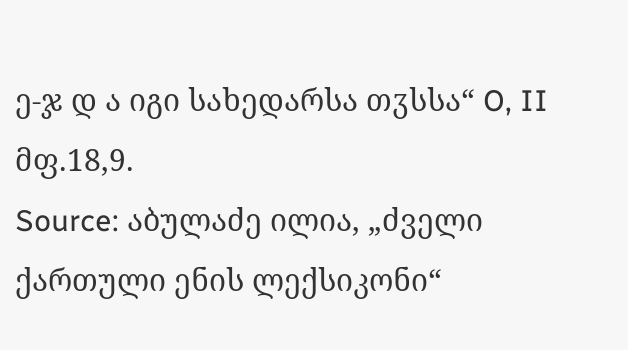ე-ჯ დ ა იგი სახედარსა თჳსსა“ O, II მფ.18,9.
Source: აბულაძე ილია, „ძველი ქართული ენის ლექსიკონი“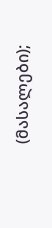(მასალები);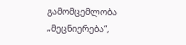გამომცემლობა „მეცნიერება“,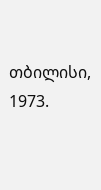თბილისი, 1973.